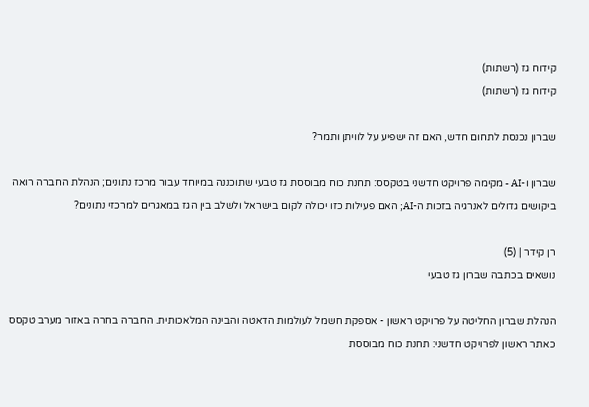קידוח גז (רשתות)
קידוח גז (רשתות)

שברון נכנסת לתחום חדש, האם זה ישפיע על לוויתן ותמר?

שברון ו-AI - מקימה פרויקט חדשני בטקסס: תחנת כוח מבוססת גז טבעי שתוכננה במיוחד עבור מרכז נתונים; הנהלת החברה רואה ביקושים גדולים לאנרגיה בזכות ה-AI; האם פעילות כזו יכולה לקום בישראל ולשלב בין הגז במאגרים למרכזי נתונים?

רן קידר | (5)
נושאים בכתבה שברון גז טבעי

הנהלת שברון החליטה על פרויקט ראשון - אספקת חשמל לעולמות הדאטה והבינה המלאכותית. החברה בחרה באזור מערב טקסס כאתר ראשון לפרויקט חדשני: תחנת כוח מבוססת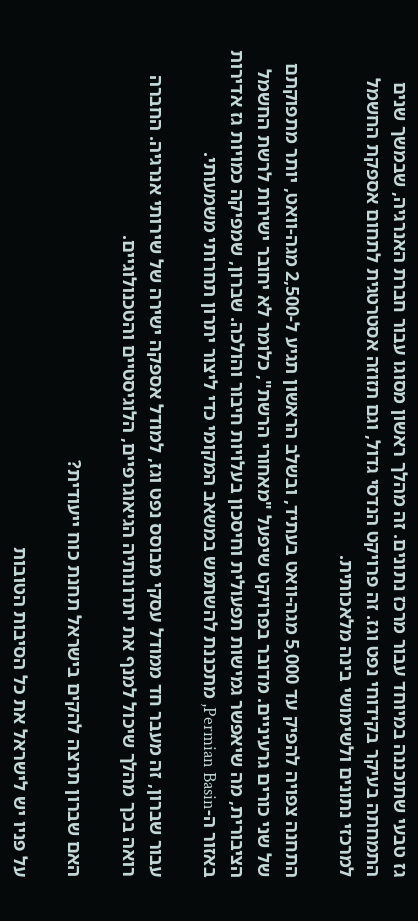גז טבעי שתוכננה במיוחד עבור מרכז נתונים. זה מהלך ראשון מסוגו עבור חברת האנרגיה, שבמשך שנים התמחתה בעיקר בקידוחי נפט וגז. זה פרויקט הנדסי גדול, וגם תזוזה אסטרטגית לתחום אספקת החשמל למרכזי נתונים ולשימושי בינה מלאכותית.

התחנה צפויה להפיק עד 5,000 מגה-וואט בעתיד, ובשלב הראשון תגיע ל-2,500 מגה-וואט, יותר מתפוקתם של שני כורים גרעיניים. מדובר בפרויקט שיפעל "מאחורי הרשת", כלומר לא יחובר ישירות לרשת החשמל הציבורית, מה שיאפשר גמישות תפעולית וחיסכון בעלויות חיבור והולכה. שברון, שמפיקה כמויות גז אדירות באזור ה-Permian Basin, מתכננת להשתמש במשאב המקומי כדי ליצור יתרון תחרותי משמעותי.

עבור שברון, זה מעבר חד ממודל עסקי מבוסס נפט וגז, למודל אספקה ישירה של שירותי אנרגיה. החברה רואה בכך מהלך שיכול למנף את יתרונותיה הגיאוגרפיים, הלוגיסטיים והטכנולוגיים.

האם שברון תרצה להקים בישראל תחנת כוח ייעודית?

על פניו יש לישראל את כל הסיבות הטובות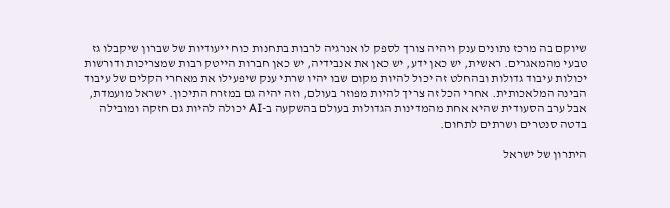שיוקם בה מרכז נתונים ענק ויהיה צורך לספק לו אנרגיה לרבות בתחנות כוח ייעודיות של שברון שיקבלו גז טבעי מהמאגרים. ראשית, יש כאן ידע, יש כאן את אנבידיה, יש כאן חברות הייטק רבות שמצריכות ודורשות יכולות עיבוד גדולות ובהחלט זה יכול להיות מקום שבו יהיו שרתי ענק שיפעילו את מאחרי הקלים של עיבוד הבינה המלאכותית. אחרי הכל זה צריך להיות מפוזר בעולם, וזה יהיה גם במזרח התיכון. ישראל מועמדת, אבל ערב הסעודית שהיא אחת מהמדינות הגדולות בעולם בהשקעה ב-AI יכולה להיות גם חזקה ומובילה בדטה סנטרים ושרתים לתחום.

היתרון של ישראל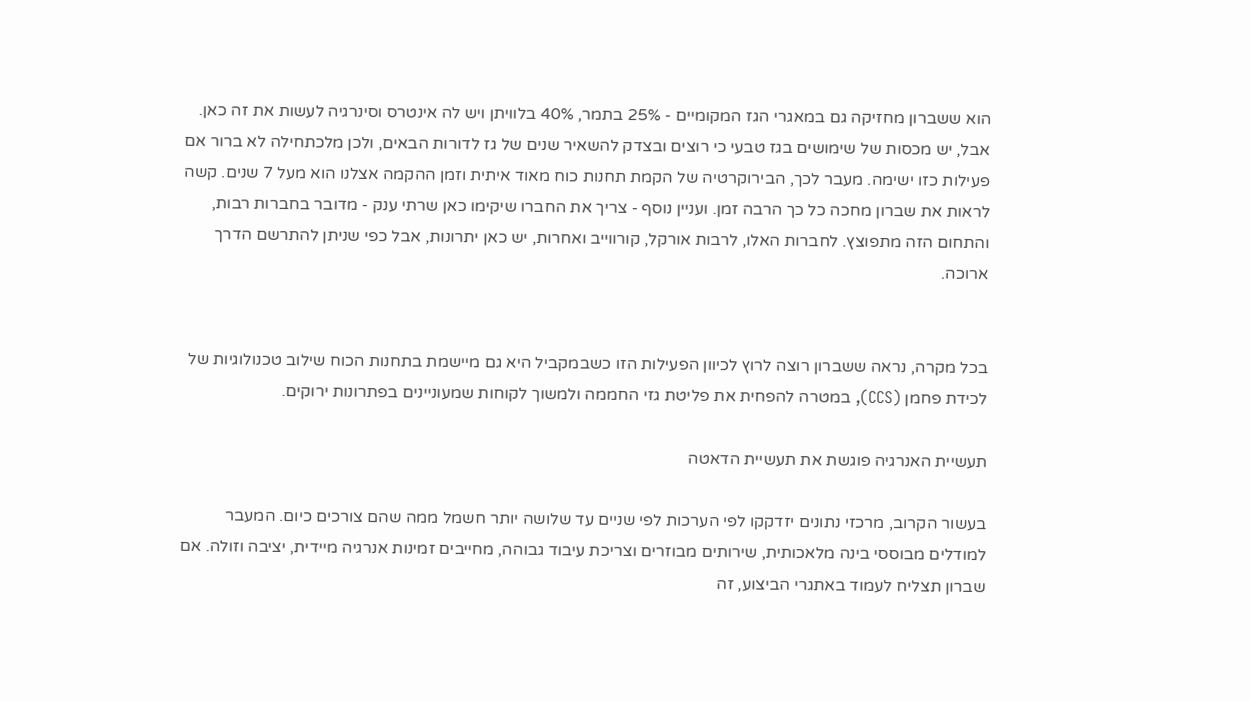הוא ששברון מחזיקה גם במאגרי הגז המקומיים - 25% בתמר, 40% בלוויתן ויש לה אינטרס וסינרגיה לעשות את זה כאן. אבל, יש מכסות של שימושים בגז טבעי כי רוצים ובצדק להשאיר שנים של גז לדורות הבאים, ולכן מלכתחילה לא ברור אם פעילות כזו ישימה. מעבר לכך, הבירוקרטיה של הקמת תחנות כוח מאוד איתית וזמן ההקמה אצלנו הוא מעל 7 שנים. קשה לראות את שברון מחכה כל כך הרבה זמן. ועניין נוסף - צריך את החברו שיקימו כאן שרתי ענק - מדובר בחברות רבות, והתחום הזה מתפוצץ. לחברות האלו, לרבות אורקל, קורווייב ואחרות, יש כאן יתרונות, אבל כפי שניתן להתרשם הדרך ארוכה.


בכל מקרה, נראה ששברון רוצה לרוץ לכיוון הפעילות הזו כשבמקביל היא גם מיישמת בתחנות הכוח שילוב טכנולוגיות של לכידת פחמן (CCS), במטרה להפחית את פליטת גזי החממה ולמשוך לקוחות שמעוניינים בפתרונות ירוקים.

תעשיית האנרגיה פוגשת את תעשיית הדאטה

בעשור הקרוב, מרכזי נתונים יזדקקו לפי הערכות לפי שניים עד שלושה יותר חשמל ממה שהם צורכים כיום. המעבר למודלים מבוססי בינה מלאכותית, שירותים מבוזרים וצריכת עיבוד גבוהה, מחייבים זמינות אנרגיה מיידית, יציבה וזולה. אם שברון תצליח לעמוד באתגרי הביצוע, זה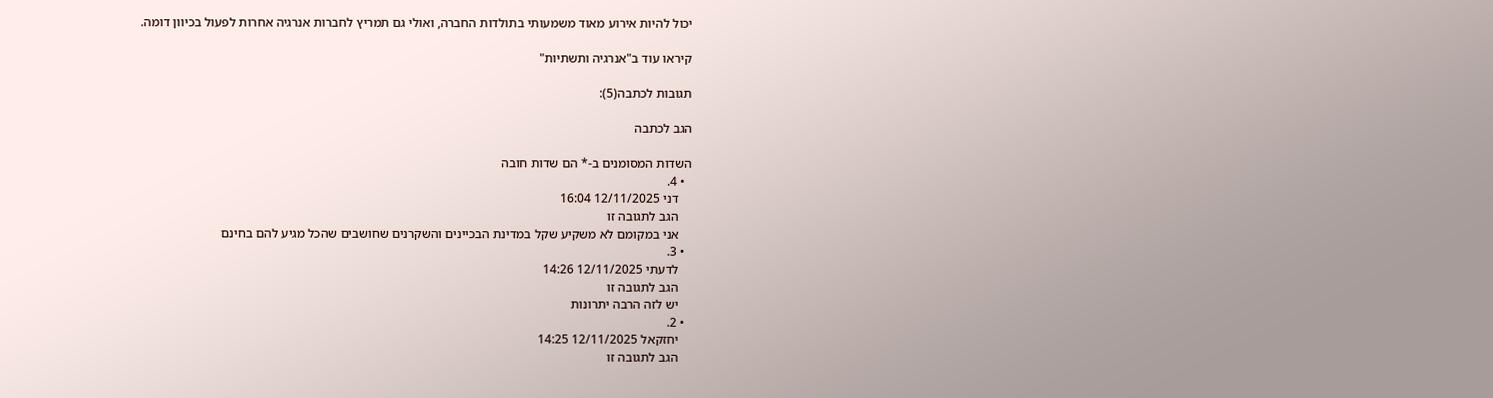יכול להיות אירוע מאוד משמעותי בתולדות החברה, ואולי גם תמריץ לחברות אנרגיה אחרות לפעול בכיוון דומה.

קיראו עוד ב"אנרגיה ותשתיות"

תגובות לכתבה(5):

הגב לכתבה

השדות המסומנים ב-* הם שדות חובה
  • 4.
    דני 12/11/2025 16:04
    הגב לתגובה זו
    אני במקומם לא משקיע שקל במדינת הבכיינים והשקרנים שחושבים שהכל מגיע להם בחינם
  • 3.
    לדעתי 12/11/2025 14:26
    הגב לתגובה זו
    יש לזה הרבה יתרונות
  • 2.
    יחזקאל 12/11/2025 14:25
    הגב לתגובה זו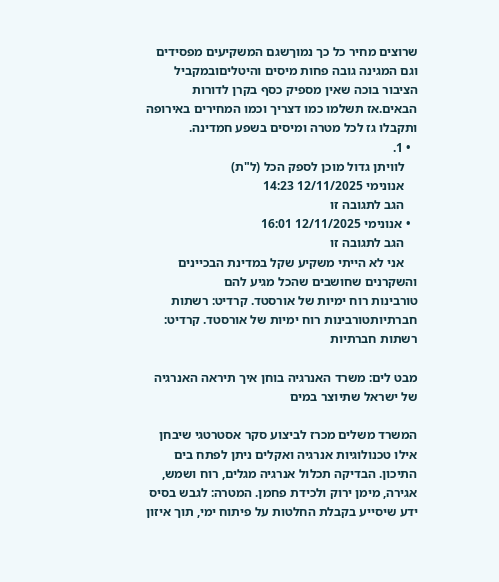שרוצים מחיר כל כך נמוךשגם המשקיעים מפסידים וגם המגינה גובה פחות מיסים והיטליםובמקביל הציבור בוכה שאין מספיק כסף בקרן לדורות הבאים.אז תשלמו כמו דצריך וכמו המחירים באירופה ותקבלו גז לכל מטרה ומיסים בשפע חמדינה.
  • 1.
    לוויתן גדול מוכן לספק הכל (ל"ת)
    אנונימי 12/11/2025 14:23
    הגב לתגובה זו
  • אנונימי 12/11/2025 16:01
    הגב לתגובה זו
    אני לא הייתי משקיע שקל במדינת הבכיינים והשקרנים שחושבים שהכל מגיע להם
טורבינות רוח ימיות של אורסטד. קרדיט: רשתות חברתיותטורבינות רוח ימיות של אורסטד. קרדיט: רשתות חברתיות

מבט לים: משרד האנרגיה בוחן איך תיראה האנרגיה של ישראל שתיוצר במים

המשרד משלים מכרז לביצוע סקר אסטרטגי שיבחן אילו טכנולוגיות אנרגיה ואקלים ניתן לפתח בים התיכון. הבדיקה תכלול אנרגיה מגלים, רוח ושמש, אגירה, מימן ירוק ולכידת פחמן. המטרה: לגבש בסיס ידע שיסייע בקבלת החלטות על פיתוח ימי, תוך איזון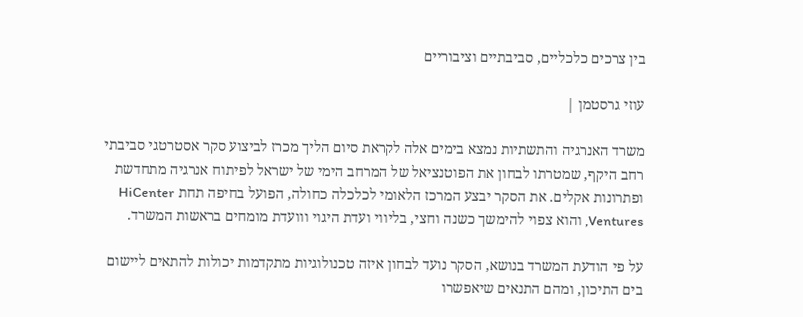בין צרכים כלכליים, סביבתיים וציבוריים

עוזי גרסטמן |

משרד האנרגיה והתשתיות נמצא בימים אלה לקראת סיום הליך מכרז לביצוע סקר אסטרטגי סביבתי רחב היקף, שמטרתו לבחון את הפוטנציאל של המרחב הימי של ישראל לפיתוח אנרגיה מתחדשת ופתרונות אקלים. את הסקר יבצע המרכז הלאומי לכלכלה כחולה, הפועל בחיפה תחת HiCenter Ventures, והוא צפוי להימשך כשנה וחצי, בליווי ועדת היגוי ווועדת מומחים בראשות המשרד.

על פי הודעת המשרד בנושא, הסקר נועד לבחון איזה טכנולוגיות מתקדמות יכולות להתאים ליישום בים התיכון, ומהם התנאים שיאפשרו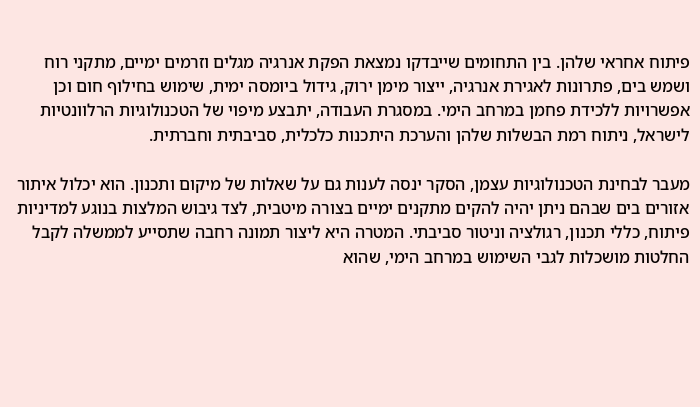פיתוח אחראי שלהן. בין התחומים שייבדקו נמצאת הפקת אנרגיה מגלים וזרמים ימיים, מתקני רוח ושמש בים, פתרונות לאגירת אנרגיה, ייצור מימן ירוק, גידול ביומסה ימית, שימוש בחילוף חום וכן אפשרויות ללכידת פחמן במרחב הימי. במסגרת העבודה, יתבצע מיפוי של הטכנולוגיות הרלוונטיות לישראל, ניתוח רמת הבשלות שלהן והערכת היתכנות כלכלית, סביבתית וחברתית.

מעבר לבחינת הטכנולוגיות עצמן, הסקר ינסה לענות גם על שאלות של מיקום ותכנון. הוא יכלול איתור אזורים בים שבהם ניתן יהיה להקים מתקנים ימיים בצורה מיטבית, לצד גיבוש המלצות בנוגע למדיניות פיתוח, כללי תכנון, רגולציה וניטור סביבתי. המטרה היא ליצור תמונה רחבה שתסייע לממשלה לקבל החלטות מושכלות לגבי השימוש במרחב הימי, שהוא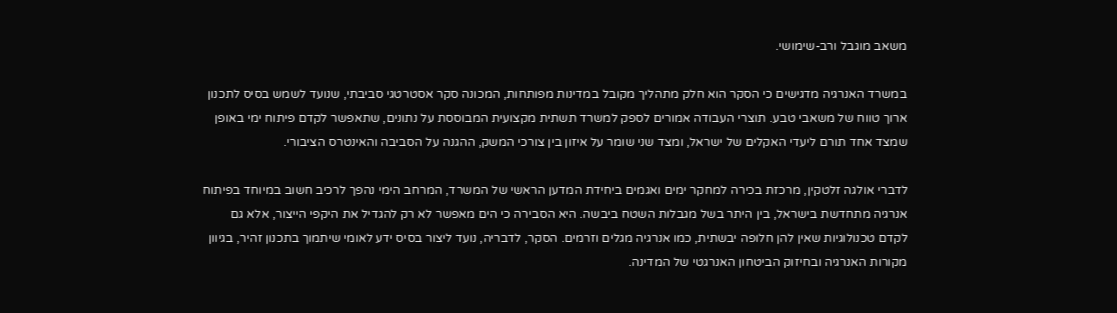משאב מוגבל ורב-שימושי.

במשרד האנרגיה מדגישים כי הסקר הוא חלק מתהליך מקובל במדינות מפותחות, המכונה סקר אסטרטגי סביבתי, שנועד לשמש בסיס לתכנון ארוך טווח של משאבי טבע. תוצרי העבודה אמורים לספק למשרד תשתית מקצועית המבוססת על נתונים, שתאפשר לקדם פיתוח ימי באופן שמצד אחד תורם ליעדי האקלים של ישראל, ומצד שני שומר על איזון בין צורכי המשק, ההגנה על הסביבה והאינטרס הציבורי.

לדברי אולגה זלטקין, מרכזת בכירה למחקר ימים ואגמים ביחידת המדען הראשי של המשרד, המרחב הימי נהפך לרכיב חשוב במיוחד בפיתוח אנרגיה מתחדשת בישראל, בין היתר בשל מגבלות השטח ביבשה. היא הסבירה כי הים מאפשר לא רק להגדיל את היקפי הייצור, אלא גם לקדם טכנולוגיות שאין להן חלופה יבשתית, כמו אנרגיה מגלים וזרמים. הסקר, לדבריה, נועד ליצור בסיס ידע לאומי שיתמוך בתכנון זהיר, בגיוון מקורות האנרגיה ובחיזוק הביטחון האנרגטי של המדינה.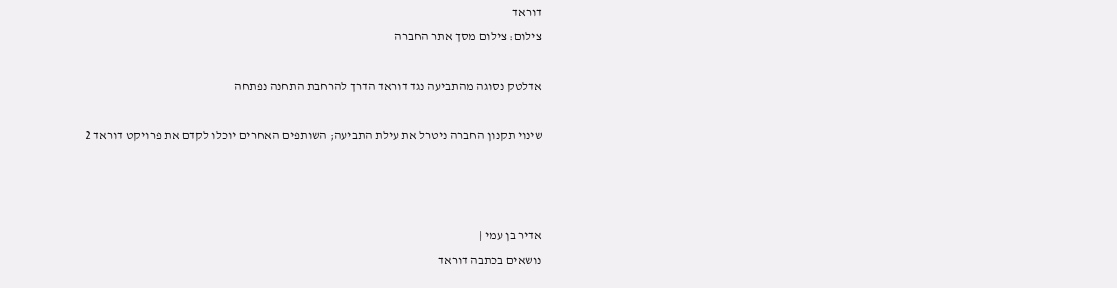דוראד
צילום: צילום מסך אתר החברה

אדלטק נסוגה מהתביעה נגד דוראד הדרך להרחבת התחנה נפתחה

שינוי תקנון החברה ניטרל את עילת התביעה; השותפים האחרים יוכלו לקדם את פרויקט דוראד 2



אדיר בן עמי |
נושאים בכתבה דוראד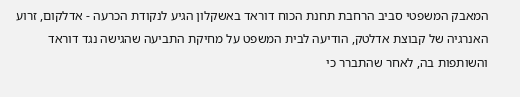המאבק המשפטי סביב הרחבת תחנת הכוח דוראד באשקלון הגיע לנקודת הכרעה - אדלקום, זרוע האנרגיה של קבוצת אדלטק, הודיעה לבית המשפט על מחיקת התביעה שהגישה נגד דוראד והשותפות בה, לאחר שהתברר כי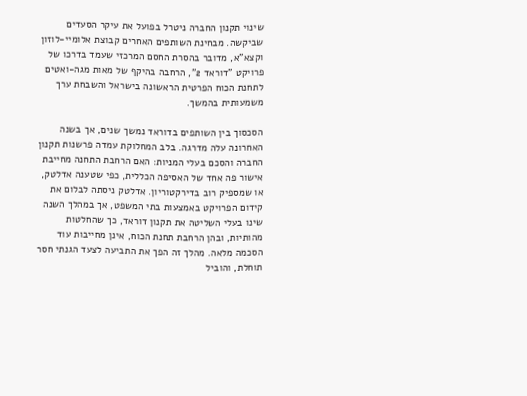שינוי תקנון החברה ניטרל בפועל את עיקר הסעדים שביקשה. מבחינת השותפים האחרים קבוצת אלומיי-לוזון וקצא"א, מדובר בהסרת החסם המרכזי שעמד בדרכו של פרויקט "דוראד 2", הרחבה בהיקף של מאות מגה-ואטים לתחנת הכוח הפרטית הראשונה בישראל והשבחת ערך משמעותית בהמשך.

הסכסוך בין השותפים בדוראד נמשך שנים, אך בשנה האחרונה עלה מדרגה. בלב המחלוקת עמדה פרשנות תקנון החברה והסכם בעלי המניות: האם הרחבת התחנה מחייבת אישור פה אחד של האסיפה הכללית, כפי שטענה אדלטק, או שמספיק רוב בדירקטוריון. אדלטק ניסתה לבלום את קידום הפרויקט באמצעות בתי המשפט, אך במהלך השנה שינו בעלי השליטה את תקנון דוראד, כך שהחלטות מהותיות, ובהן הרחבת תחנת הכוח, אינן מחייבות עוד הסכמה מלאה. מהלך זה הפך את התביעה לצעד הגנתי חסר תוחלת, והוביל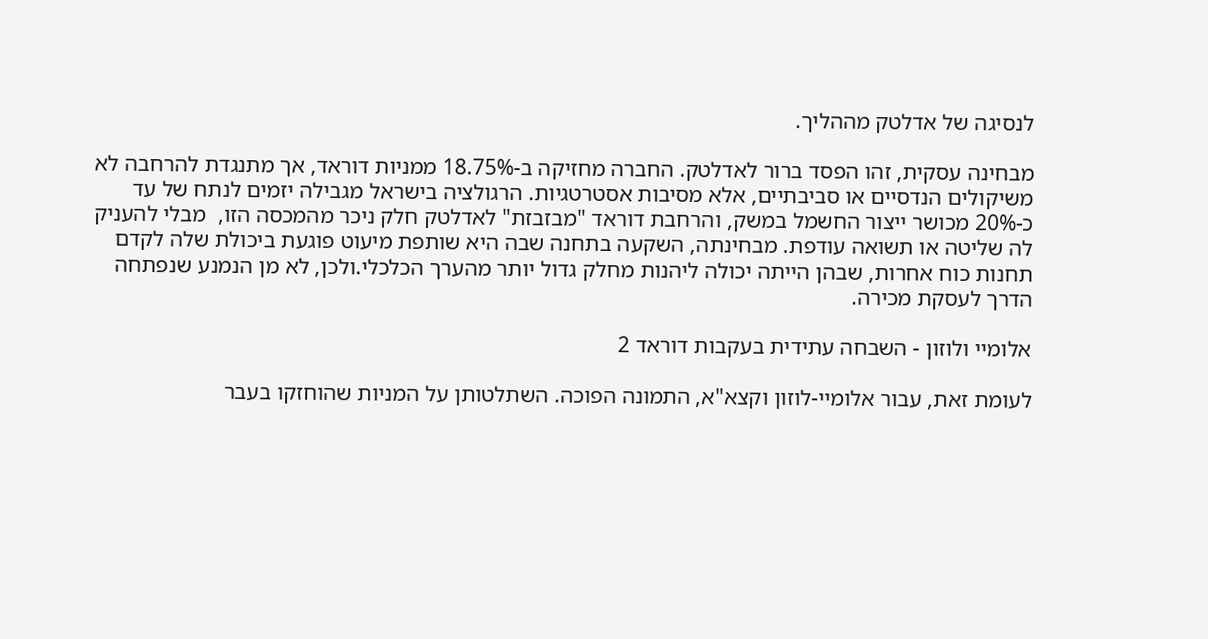לנסיגה של אדלטק מההליך.

מבחינה עסקית, זהו הפסד ברור לאדלטק. החברה מחזיקה ב-18.75% ממניות דוראד, אך מתנגדת להרחבה לא משיקולים הנדסיים או סביבתיים, אלא מסיבות אסטרטגיות. הרגולציה בישראל מגבילה יזמים לנתח של עד כ-20% מכושר ייצור החשמל במשק, והרחבת דוראד "מבזבזת" לאדלטק חלק ניכר מהמכסה הזו,  מבלי להעניק לה שליטה או תשואה עודפת. מבחינתה, השקעה בתחנה שבה היא שותפת מיעוט פוגעת ביכולת שלה לקדם תחנות כוח אחרות, שבהן הייתה יכולה ליהנות מחלק גדול יותר מהערך הכלכלי.ולכן, לא מן הנמנע שנפתחה הדרך לעסקת מכירה.

אלומיי ולוזון - השבחה עתידית בעקבות דוראד 2

לעומת זאת, עבור אלומיי-לוזון וקצא"א, התמונה הפוכה. השתלטותן על המניות שהוחזקו בעבר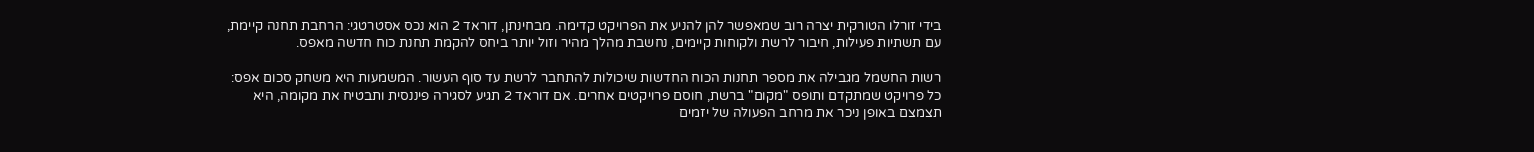בידי זורלו הטורקית יצרה רוב שמאפשר להן להניע את הפרויקט קדימה. מבחינתן, דוראד 2 הוא נכס אסטרטגי: הרחבת תחנה קיימת, עם תשתיות פעילות, חיבור לרשת ולקוחות קיימים, נחשבת מהלך מהיר וזול יותר ביחס להקמת תחנת כוח חדשה מאפס.

רשות החשמל מגבילה את מספר תחנות הכוח החדשות שיכולות להתחבר לרשת עד סוף העשור. המשמעות היא משחק סכום אפס: כל פרויקט שמתקדם ותופס "מקום" ברשת, חוסם פרויקטים אחרים. אם דוראד 2 תגיע לסגירה פיננסית ותבטיח את מקומה, היא תצמצם באופן ניכר את מרחב הפעולה של יזמים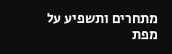מתחרים ותשפיע על מפת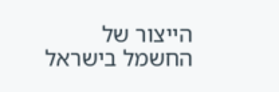הייצור של החשמל בישראל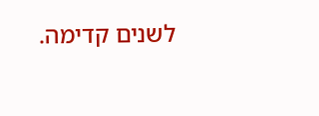לשנים קדימה.